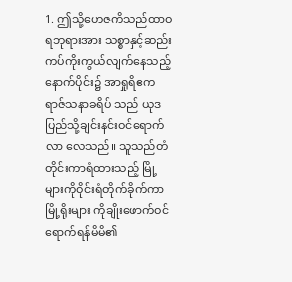1. ဤသို့ဟေဇကိသည်ထာဝရဘုရားအား သစ္စာနှင့်ဆည်းကပ်ကိုးကွယ်လျက်နေသည့် နောက်ပိုင်း၌ အာရှုရိဧကရာဇ်သနာခရိပ် သည် ယုဒပြည်သို့ချင်းနင်းဝင်ရောက်လာ လေသည်။ သူသည်တံတိုင်းကာရံထားသည့် မြို့များကိုဝိုင်းရံတိုက်ခိုက်ကာ မြို့ရိုးများ ကိုချိုးဖောက်ဝင်ရောက်ရန်မိမိ၏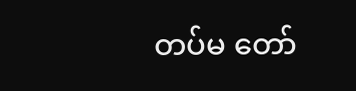တပ်မ တော်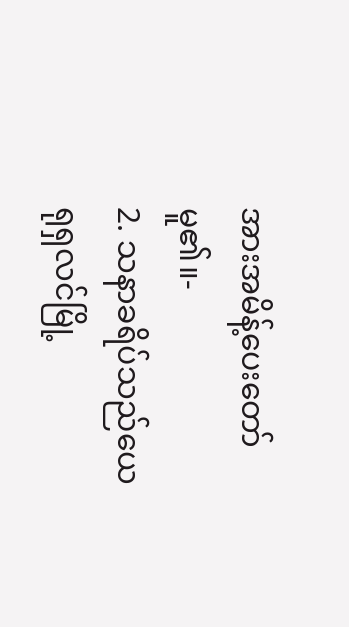အားအမိန့်ပေးတော်မူ၏။-
2. သနာခရိပ်သည်ယေရုရှလင်မြို့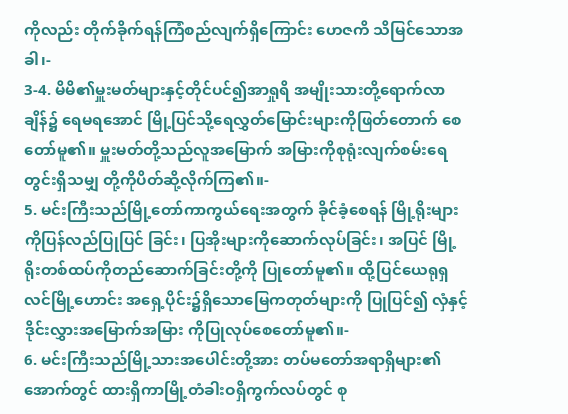ကိုလည်း တိုက်ခိုက်ရန်ကြံစည်လျက်ရှိကြောင်း ဟေဇကိ သိမြင်သောအခါ၊-
3-4. မိမိ၏မှူးမတ်များနှင့်တိုင်ပင်၍အာရှုရိ အမျိုးသားတို့ရောက်လာချိန်၌ ရေမရအောင် မြို့ပြင်သို့ရေလွှတ်မြောင်းများကိုဖြတ်တောက် စေတော်မူ၏။ မှူးမတ်တို့သည်လူအမြောက် အမြားကိုစုရုံးလျက်စမ်းရေတွင်းရှိသမျှ တို့ကိုပိတ်ဆို့လိုက်ကြ၏။-
5. မင်းကြီးသည်မြို့တော်ကာကွယ်ရေးအတွက် ခိုင်ခံ့စေရန် မြို့ရိုးများကိုပြန်လည်ပြုပြင် ခြင်း၊ ပြအိုးများကိုဆောက်လုပ်ခြင်း၊ အပြင် မြို့ရိုးတစ်ထပ်ကိုတည်ဆောက်ခြင်းတို့ကို ပြုတော်မူ၏။ ထို့ပြင်ယေရုရှလင်မြို့ဟောင်း အရှေ့ပိုင်း၌ရှိသောမြေကတုတ်များကို ပြုပြင်၍ လှံနှင့်ဒိုင်းလွှားအမြောက်အမြား ကိုပြုလုပ်စေတော်မူ၏။-
6. မင်းကြီးသည်မြို့သားအပေါင်းတို့အား တပ်မတော်အရာရှိများ၏အောက်တွင် ထားရှိကာမြို့တံခါးဝရှိကွက်လပ်တွင် စု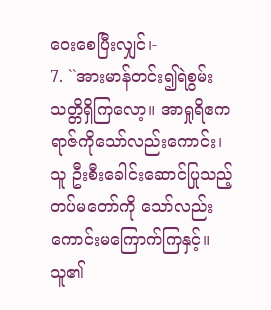ဝေးစေပြီးလျှင်၊-
7. ``အားမာန်တင်း၍ရဲစွမ်းသတ္တိရှိကြလော့။ အာရှုရိဧကရာဇ်ကိုသော်လည်းကောင်း၊ သူ ဦးစီးခေါင်းဆောင်ပြုသည့်တပ်မတော်ကို သော်လည်းကောင်းမကြောက်ကြနှင့်။ သူ၏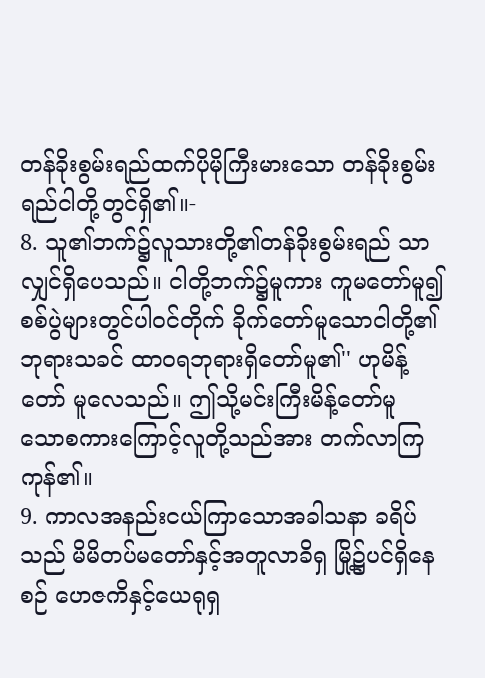တန်ခိုးစွမ်းရည်ထက်ပိုမိုကြီးမားသော တန်ခိုးစွမ်းရည်ငါတို့တွင်ရှိ၏။-
8. သူ၏ဘက်၌လူသားတို့၏တန်ခိုးစွမ်းရည် သာလျှင်ရှိပေသည်။ ငါတို့ဘက်၌မူကား ကူမတော်မူ၍စစ်ပွဲများတွင်ပါဝင်တိုက် ခိုက်တော်မူသောငါတို့၏ဘုရားသခင် ထာဝရဘုရားရှိတော်မူ၏'' ဟုမိန့်တော် မူလေသည်။ ဤသို့မင်းကြီးမိန့်တော်မူ သောစကားကြောင့်လူတို့သည်အား တက်လာကြကုန်၏။
9. ကာလအနည်းငယ်ကြာသောအခါသနာ ခရိပ်သည် မိမိတပ်မတော်နှင့်အတူလာခိရှ မြို့၌ပင်ရှိနေစဉ် ဟေဇကိနှင့်ယေရုရှ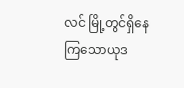လင် မြို့တွင်ရှိနေကြသောယုဒ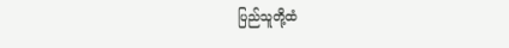ပြည်သူတို့ထံ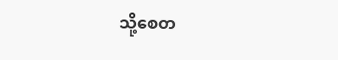သို့စေတ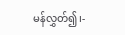မန်လွှတ်၍၊-